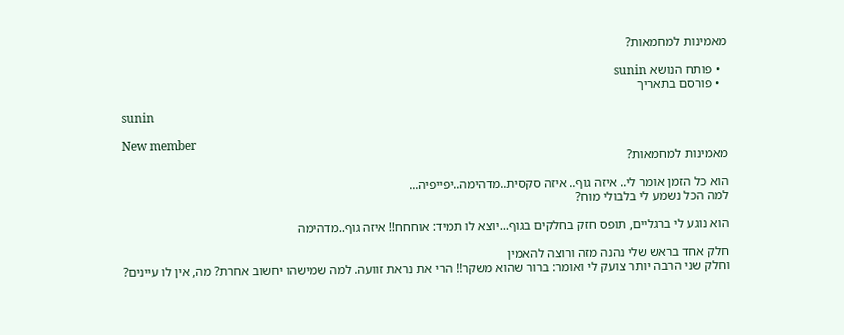מאמינות למחמאות?

  • פותח הנושא sunin
  • פורסם בתאריך

sunin

New member
מאמינות למחמאות?

הוא כל הזמן אומר לי.. איזה גוף.. איזה סקסית..מדהימה..יפייפיה...
למה הכל נשמע לי בלבולי מוח?

הוא נוגע לי ברגליים, תופס חזק בחלקים בגוף...יוצא לו תמיד: אוחחח!! איזה גוף..מדהימה

חלק אחד בראש שלי נהנה מזה ורוצה להאמין
וחלק שני הרבה יותר צועק לי ואומר: ברור שהוא משקר!! הרי את נראת זוועה. למה שמישהו יחשוב אחרת? מה, אין לו עיינים?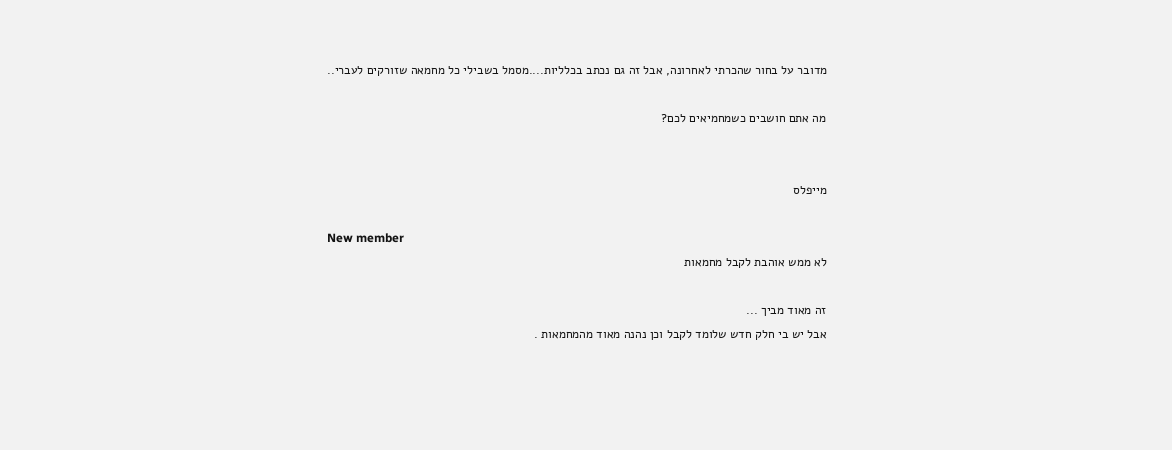מדובר על בחור שהכרתי לאחרונה, אבל זה גם נכתב בכלליות....מסמל בשבילי כל מחמאה שזורקים לעברי..

מה אתם חושבים כשמחמיאים לכם?


מייפלס

New member
לא ממש אוהבת לקבל מחמאות

זה מאוד מביך ...
אבל יש בי חלק חדש שלומד לקבל וכן נהנה מאוד מהמחמאות .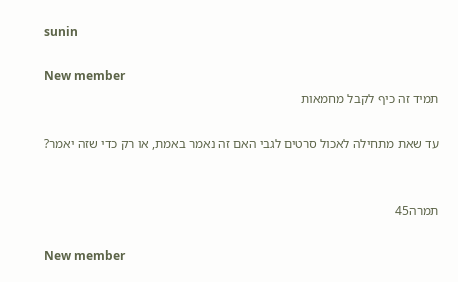sunin

New member
תמיד זה כיף לקבל מחמאות

עד שאת מתחילה לאכול סרטים לגבי האם זה נאמר באמת, או רק כדי שזה יאמר?


תמרה45

New member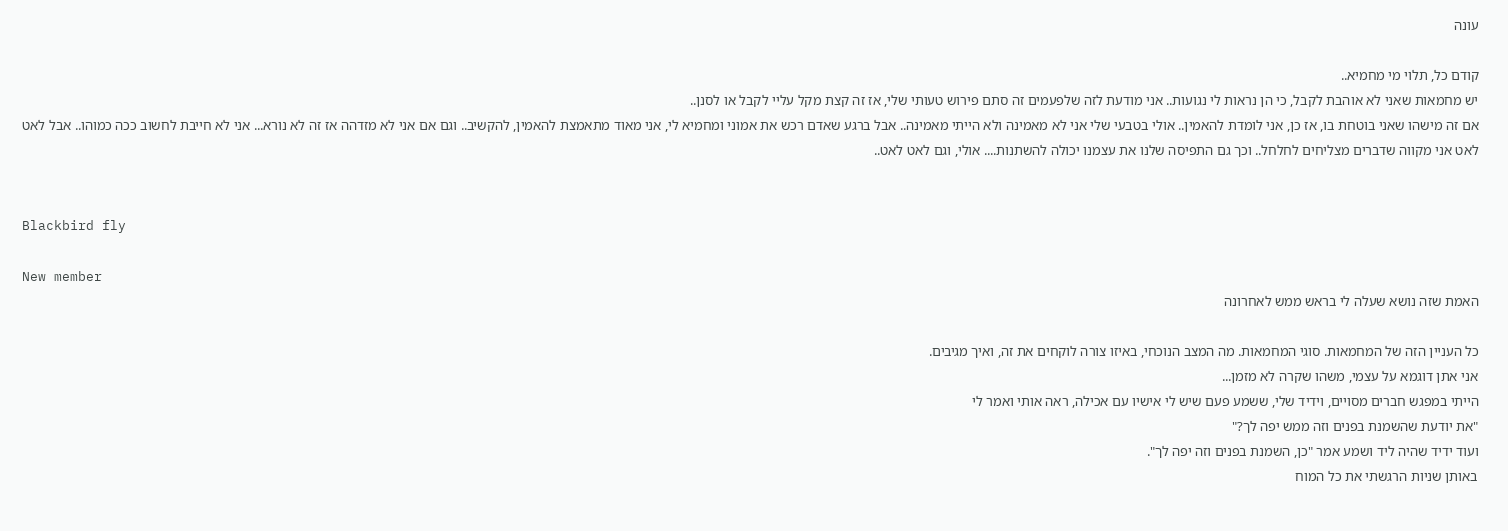עונה

קודם כל, תלוי מי מחמיא..
יש מחמאות שאני לא אוהבת לקבל, כי הן נראות לי נגועות.. אני מודעת לזה שלפעמים זה סתם פירוש טעותי שלי, אז זה קצת מקל עליי לקבל או לסנן..
אם זה מישהו שאני בוטחת בו, אז כן, אני לומדת להאמין.. אולי בטבעי שלי אני לא מאמינה ולא הייתי מאמינה.. אבל ברגע שאדם רכש את אמוני ומחמיא לי, אני מאוד מתאמצת להאמין, להקשיב.. וגם אם אני לא מזדהה אז זה לא נורא... אני לא חייבת לחשוב ככה כמוהו.. אבל לאט לאט אני מקווה שדברים מצליחים לחלחל.. וכך גם התפיסה שלנו את עצמנו יכולה להשתנות.... אולי, וגם לאט לאט..


Blackbird fly

New member
האמת שזה נושא שעלה לי בראש ממש לאחרונה

כל העניין הזה של המחמאות. סוגי המחמאות. מה המצב הנוכחי, באיזו צורה לוקחים את זה, ואיך מגיבים.
אני אתן דוגמא על עצמי, משהו שקרה לא מזמן...
הייתי במפגש חברים מסויים, וידיד שלי, ששמע פעם שיש לי אישיו עם אכילה, ראה אותי ואמר לי
"את יודעת שהשמנת בפנים וזה ממש יפה לך?"
ועוד ידיד שהיה ליד ושמע אמר "כן, השמנת בפנים וזה יפה לך".
באותן שניות הרגשתי את כל המוח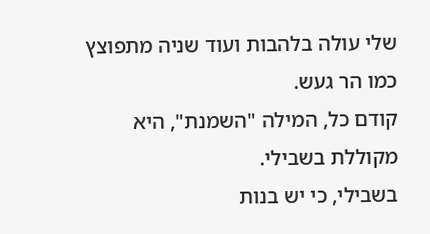שלי עולה בלהבות ועוד שניה מתפוצץ כמו הר געש.
קודם כל, המילה "השמנת", היא מקוללת בשבילי.
בשבילי, כי יש בנות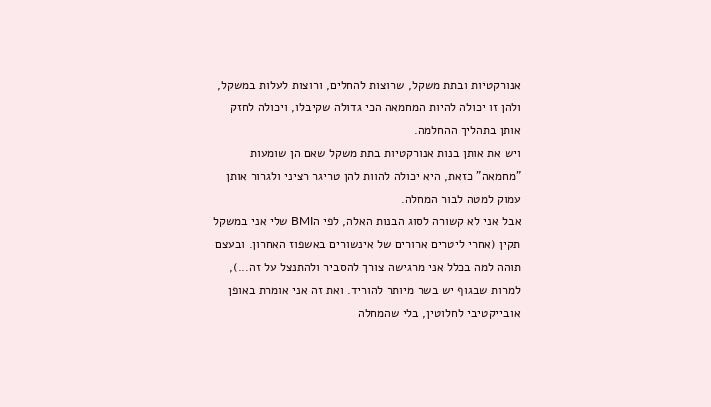אנורקטיות ובתת משקל, שרוצות להחלים, ורוצות לעלות במשקל, ולהן זו יכולה להיות המחמאה הכי גדולה שקיבלו, ויכולה לחזק אותן בתהליך ההחלמה.
ויש את אותן בנות אנורקטיות בתת משקל שאם הן שומעות "מחמאה" כזאת, היא יכולה להוות להן טריגר רציני ולגרור אותן עמוק למטה לבור המחלה.
אבל אני לא קשורה לסוג הבנות האלה, לפי הBMI שלי אני במשקל תקין (אחרי ליטרים ארורים של אינשורים באשפוז האחרון. ובעצם תוהה למה בכלל אני מרגישה צורך להסביר ולהתנצל על זה...), למרות שבגוף יש בשר מיותר להוריד. ואת זה אני אומרת באופן אובייקטיבי לחלוטין, בלי שהמחלה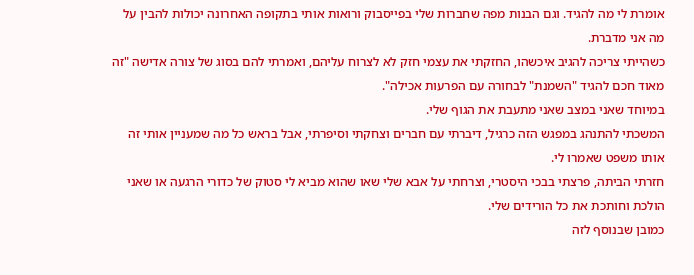אומרת לי מה להגיד. וגם הבנות מפה שחברות שלי בפייסבוק ורואות אותי בתקופה האחרונה יכולות להבין על מה אני מדברת.
כשהייתי צריכה להגיב איכשהו, החזקתי את עצמי חזק לא לצרוח עליהם, ואמרתי להם בסוג של צורה אדישה "זה מאוד חכם להגיד "השמנת" לבחורה עם הפרעות אכילה".
במיוחד שאני במצב שאני מתעבת את הגוף שלי.
המשכתי להתנהג במפגש הזה כרגיל, דיברתי עם חברים וצחקתי וסיפרתי, אבל בראש כל מה שמעניין אותי זה אותו משפט שאמרו לי.
חזרתי הביתה, פרצתי בבכי היסטרי, וצרחתי על אבא שלי שאו שהוא מביא לי סטוק של כדורי הרגעה או שאני הולכת וחותכת את כל הורידים שלי.
כמובן שבנוסף לזה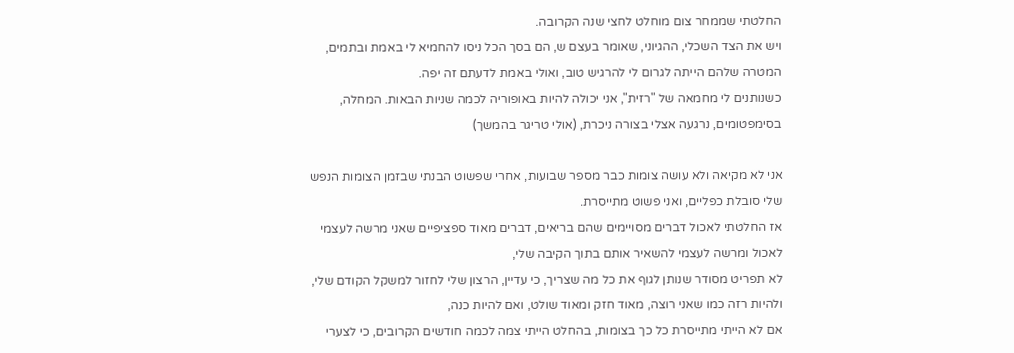החלטתי שממחר צום מוחלט לחצי שנה הקרובה.
ויש את הצד השכלי, ההגיוני, שאומר בעצם ש, הם בסך הכל ניסו להחמיא לי באמת ובתמים, המטרה שלהם הייתה לגרום לי להרגיש טוב, ואולי באמת לדעתם זה יפה.
כשנותנים לי מחמאה של "רזית", אני יכולה להיות באופוריה לכמה שניות הבאות. המחלה, בסימפטומים, נרגעה אצלי בצורה ניכרת, (אולי טריגר בהמשך)

אני לא מקיאה ולא עושה צומות כבר מספר שבועות, אחרי שפשוט הבנתי שבזמן הצומות הנפש שלי סובלת כפליים, ואני פשוט מתייסרת.
אז החלטתי לאכול דברים מסויימים שהם בריאים, דברים מאוד ספציפיים שאני מרשה לעצמי לאכול ומרשה לעצמי להשאיר אותם בתוך הקיבה שלי,
לא תפריט מסודר שנותן לגוף את כל מה שצריך, כי עדיין, הרצון שלי לחזור למשקל הקודם שלי, ולהיות רזה כמו שאני רוצה, מאוד חזק ומאוד שולט, ואם להיות כנה,
אם לא הייתי מתייסרת כל כך בצומות, בהחלט הייתי צמה לכמה חודשים הקרובים, כי לצערי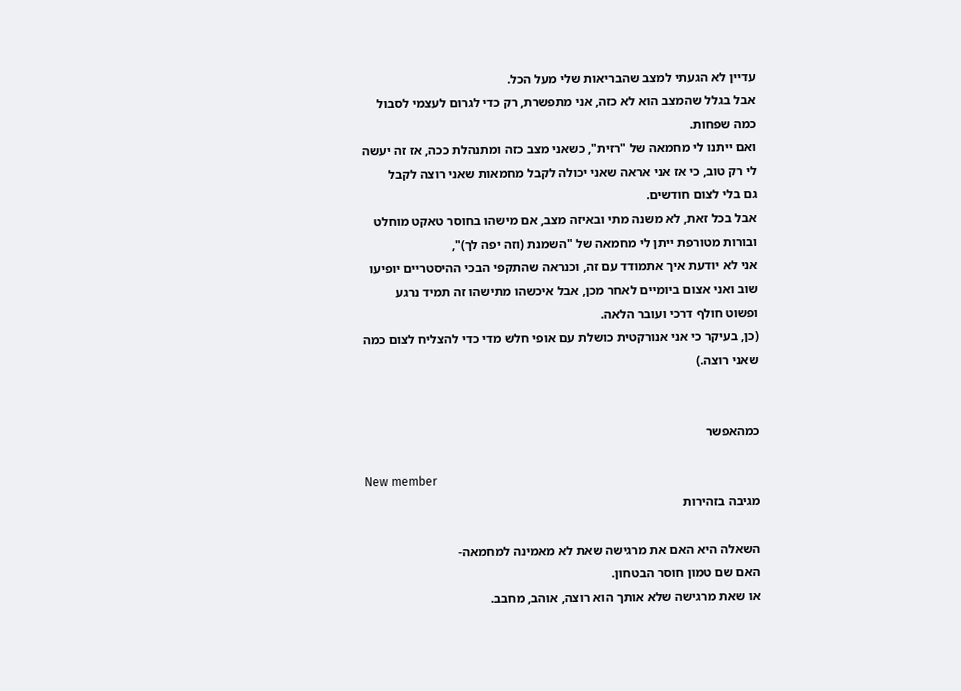עדיין לא הגעתי למצב שהבריאות שלי מעל הכל.
אבל בגלל שהמצב הוא לא כזה, אני מתפשרת, רק כדי לגרום לעצמי לסבול כמה שפחות.
ואם ייתנו לי מחמאה של "רזית", כשאני מצב כזה ומתנהלת ככה, אז זה יעשה לי רק טוב, כי אז אני אראה שאני יכולה לקבל מחמאות שאני רוצה לקבל
גם בלי לצום חודשים.
אבל בכל זאת, לא משנה מתי ובאיזה מצב, אם מישהו בחוסר טאקט מוחלט ובורות מטורפת ייתן לי מחמאה של "השמנת (וזה יפה לך)",
אני לא יודעת איך אתמודד עם זה, וכנראה שהתקפי הבכי ההיסטריים יופיעו שוב ואני אצום ביומיים לאחר מכן, אבל איכשהו מתישהו זה תמיד נרגע ופשוט חולף דרכי ועובר הלאה.
(כן, בעיקר כי אני אנורקטית כושלת עם אופי חלש מדי כדי להצליח לצום כמה שאני רוצה.)


כמהאפשר

New member
מגיבה בזהירות

השאלה היא האם את מרגישה שאת לא מאמינה למחמאה-
האם שם טמון חוסר הבטחון.
או שאת מרגישה שלא אותך הוא רוצה, אוהב, מחבב.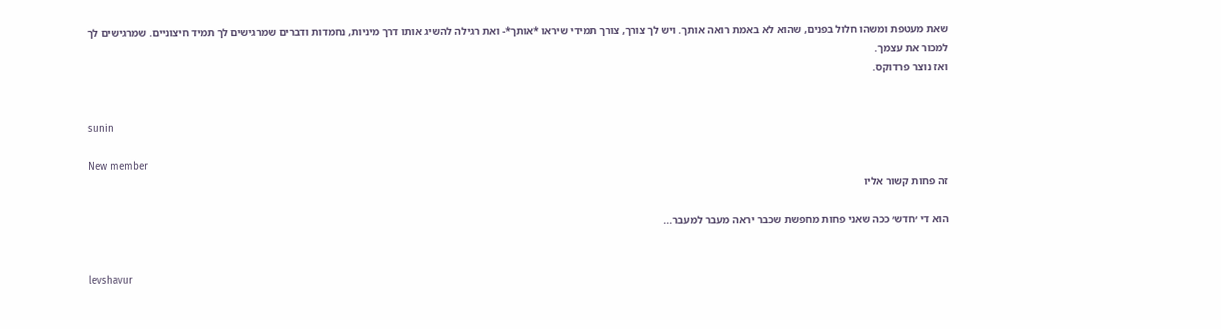שאת מעטפת ומשהו חלול בפנים, שהוא לא באמת רואה אותך. ויש לך צורך, צורך תמידי שיראו *אותך*- ואת רגילה להשיג אותו דרך מיניות, נחמדות ודברים שמרגישים לך תמיד חיצוניים. שמרגישים לך למכור את עצמך.
ואז נוצר פרדוקס.


sunin

New member
זה פחות קשור אליו

הוא די ׳חדש׳ ככה שאני פחות מחפשת שכבר יראה מעבר למעבר...


levshavur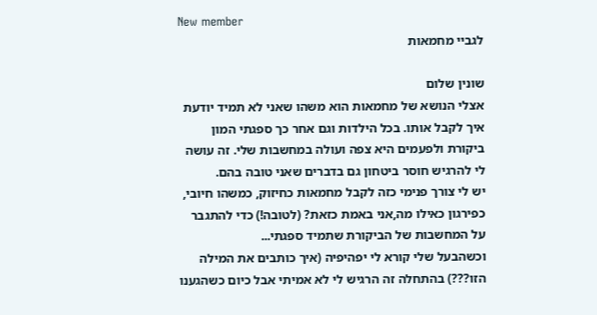New member
לגביי מחמאות

שונין שלום
אצלי הנושא של מחמאות הוא משהו שאני לא תמיד יודעת איך לקבל אותו. בכל הילדות וגם אחר כך ספגתי המון ביקורת ולפעמים היא צפה ועולה במחשבות שלי. זה עושה לי להרגיש חוסר ביטחון גם בדברים שאני טובה בהם.
יש לי צורך פנימי כזה לקבל מחמאות כחיזוק, כמשהו חיובי, כפירגון כאילו מה,אני באמת כזאת? (לטובה!) כדי להתגבר על המחשבות של הביקורת שתמיד ספגתי...
וכשהבעל שלי קורא לי יפהיפיה (איך כותבים את המילה הזו???) בהתחלה זה הרגיש לי לא אמיתי אבל כיום כשהגענו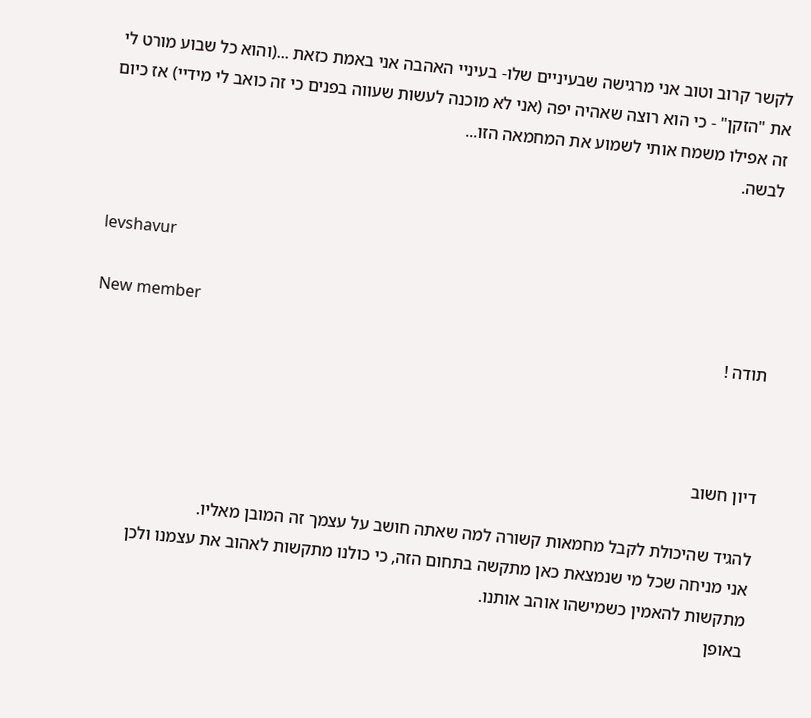לקשר קרוב וטוב אני מרגישה שבעיניים שלו- בעיניי האהבה אני באמת כזאת ...(והוא כל שבוע מורט לי את "הזקן" - כי הוא רוצה שאהיה יפה (אני לא מוכנה לעשות שעווה בפנים כי זה כואב לי מידיי) אז כיום זה אפילו משמח אותי לשמוע את המחמאה הזו...
לבשה.


levshavur

New member
תודה !



דיון חשוב

להגיד שהיכולת לקבל מחמאות קשורה למה שאתה חושב על עצמך זה המובן מאליו.
אני מניחה שכל מי שנמצאת כאן מתקשה בתחום הזה, כי כולנו מתקשות לאהוב את עצמנו ולכן מתקשות להאמין כשמישהו אוהב אותנו.
באופן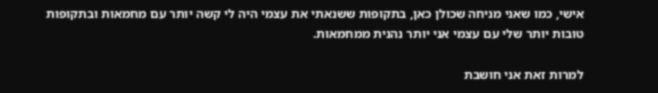אישי, כמו שאני מניחה שכולן כאן, בתקופות ששנאתי את עצמי היה לי קשה יותר עם מחמאות ובתקופות טובות יותר שלי עם עצמי אני יותר נהנית ממחמאות.

למרות זאת אני חושבת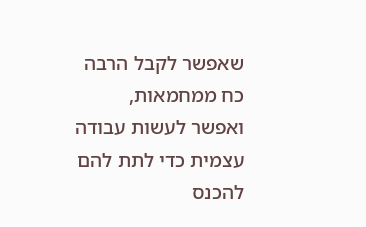שאפשר לקבל הרבה כח ממחמאות,
ואפשר לעשות עבודה עצמית כדי לתת להם להכנס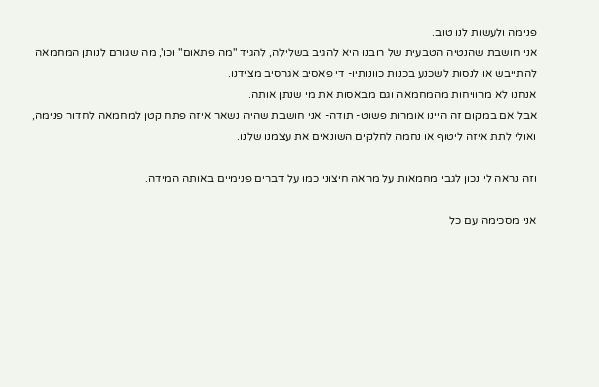פנימה ולעשות לנו טוב.
אני חושבת שהנטיה הטבעית של רובנו היא להגיב בשלילה, להגיד "מה פתאום" וכו', מה שגורם לנותן המחמאה להתייבש או לנסות לשכנע בכנות כוונותיו- די פאסיב אגרסיב מצידנו.
אנחנו לא מרוויחות מהמחמאה וגם מבאסות את מי שנתן אותה.
אבל אם במקום זה היינו אומרות פשוט- תודה- אני חושבת שהיה נשאר איזה פתח קטן למחמאה לחדור פנימה,
ואולי לתת איזה ליטוף או נחמה לחלקים השונאים את עצמנו שלנו.

וזה נראה לי נכון לגבי מחמאות על מראה חיצוני כמו על דברים פנימיים באותה המידה.

אני מסכימה עם כל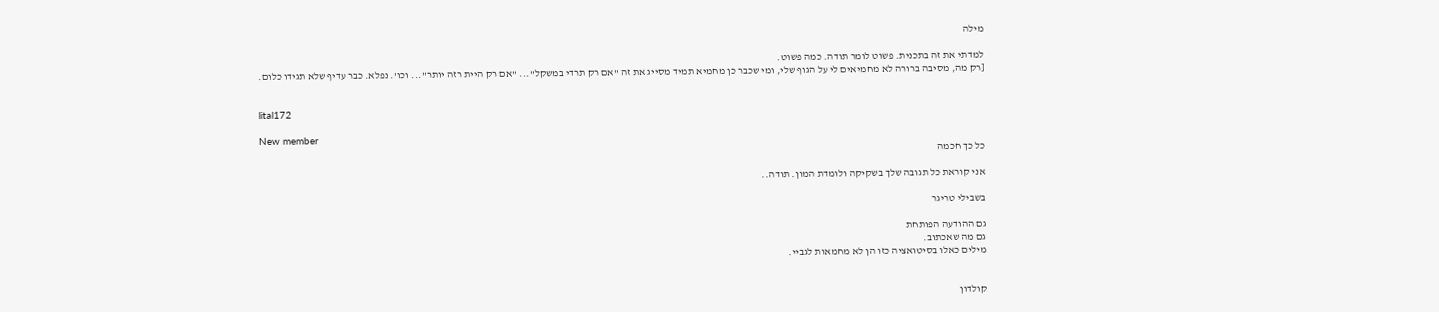מילה

למדתי את זה בתכנית. פשוט לומר תודה. כמה פשוט.
[רק מה, מסיבה ברורה לא מחמיאים לי על הגוף שלי, ומי שכבר כן מחמיא תמיד מסייג את זה "אם רק תרדי במשקל"... "אם רק היית רזה יותר"... וכו'. נפלא. כבר עדיף שלא תגידו כלום.


lital172

New member
כל כך חכמה

אני קוראת כל תגובה שלך בשקיקה ולומדת המון. תודה..

בשבילי טריגר

גם ההודעה הפותחת
גם מה שאכתוב.
מילים כאלו בסיטואציה כזו הן לא מחמאות לגביי.


קולדון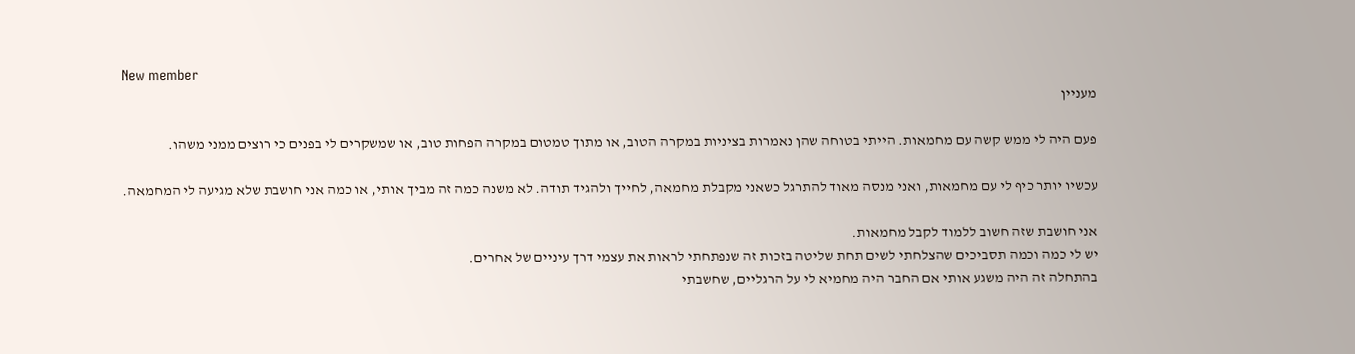New member
מעניין

פעם היה לי ממש קשה עם מחמאות. הייתי בטוחה שהן נאמרות בציניות במקרה הטוב, או מתוך טמטום במקרה הפחות טוב, או שמשקרים לי בפנים כי רוצים ממני משהו.

עכשיו יותר כיף לי עם מחמאות, ואני מנסה מאוד להתרגל כשאני מקבלת מחמאה, לחייך ולהגיד תודה. לא משנה כמה זה מביך אותי, או כמה אני חושבת שלא מגיעה לי המחמאה.

אני חושבת שזה חשוב ללמוד לקבל מחמאות.
יש לי כמה וכמה תסביכים שהצלחתי לשים תחת שליטה בזכות זה שנפתחתי לראות את עצמי דרך עיניים של אחרים.
בהתחלה זה היה משגע אותי אם החבר היה מחמיא לי על הרגליים, שחשבתי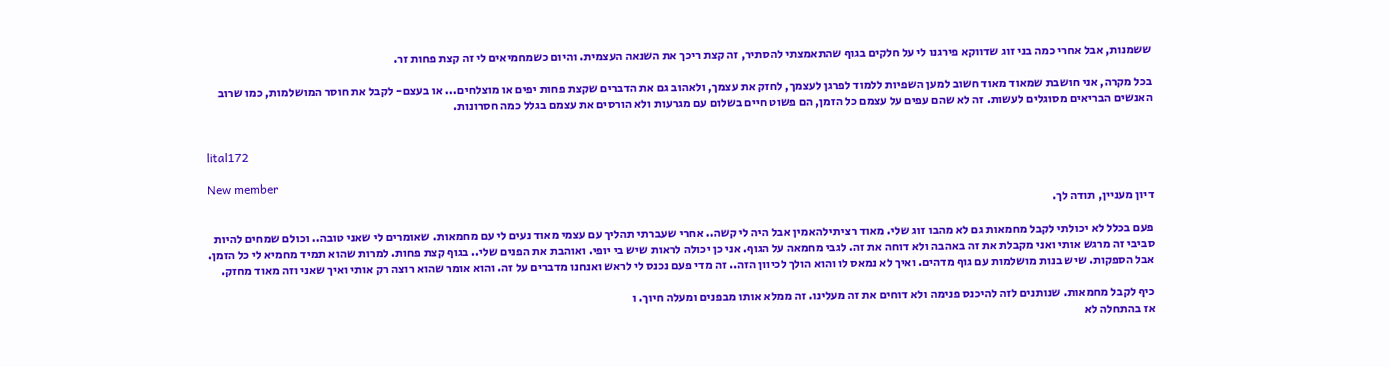ששמנות, אבל אחרי כמה בני זוג שדווקא פירגנו לי על חלקים בגוף שהתאמצתי להסתיר, זה קצת ריכך את השנאה העצמית. והיום כשמחמיאים לי זה קצת פחות זר.

בכל מקרה, אני חושבת שמאוד מאוד חשוב למען השפיות ללמוד לפרגן לעצמך, לחזק את עצמך, ולאהוב גם את הדברים שקצת פחות יפים או מוצלחים... או בעצם- לקבל את חוסר המושלמות, כמו שרוב האנשים הבריאים מסוגלים לעשות. זה לא שהם עפים על עצמם כל הזמן, הם פשוט חיים בשלום עם מגרעות ולא הורסים את עצמם בגלל כמה חסרונות.


lital172

New member
דיון מעניין, תודה לך.

פעם בכלל לא יכולתי לקבל מחמאות גם לא מהבו זוג שלי. מאוד רציתילהאמין אבל היה לי קשה.. אחרי שעברתי תהליך עם עצמי מאוד נעים לי עם מחמאות. שאומרים לי שאני טובה.. וכולם שמחים להיות סביבי זה מרגש אותי ואני מקבלת את זה באהבה ולא דוחה את זה. לגבי מחמאה על הגוף. אני כן יכולה לראות שיש בי יופי. ואוהבת את הפנים שלי.. בגוף קצת פחות. למרות שהוא תמיד מחמיא לי כל הזמן. אבל הספקות. שיש בנות מושלמות עם גוף מדהים. ואיך לא נמאס לו והוא הולך לכיוון הזה.. זה מדי פעם נכנס לי לראש ואנחנו מדברים על זה. והוא אומר שהוא רוצה רק אותי ואיך שאני וזה מאוד מחזק.

כיף לקבל מחמאות. שנותנים לזה להיכנס פנימה ולא דוחים את זה מעלינו. זה ממלא אותו מבפנים ומעלה חיוך. ו
אז בהתחלה לא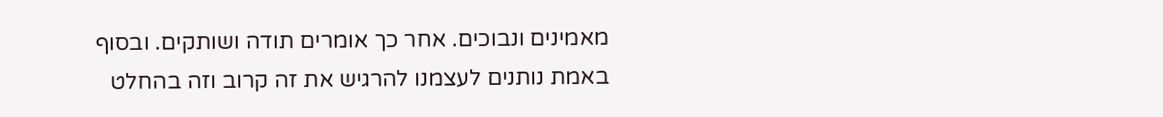מאמינים ונבוכים. אחר כך אומרים תודה ושותקים. ובסוף באמת נותנים לעצמנו להרגיש את זה קרוב וזה בהחלט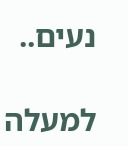נעים..

למעלה